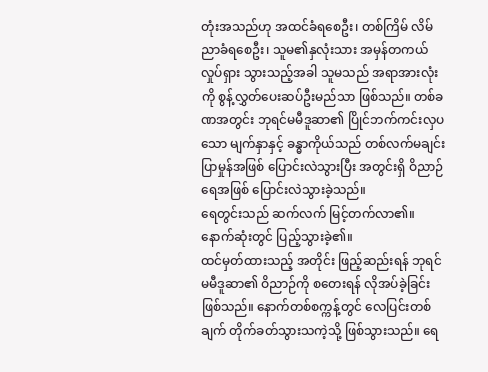တုံးအသည်ဟု အထင်ခံရစေဦး၊ တစ်ကြိမ် လိမ်ညာခံရစေဦး၊ သူမ၏နှလုံးသား အမှန်တကယ် လှုပ်ရှား သွားသည့်အခါ သူမသည် အရာအားလုံးကို စွန့်လွှတ်ပေးဆပ်ဦးမည်သာ ဖြစ်သည်။ တစ်ခဏအတွင်း ဘုရင်မမီဒူဆာ၏ ပြိုင်ဘက်ကင်းလှပသော မျက်နှာနှင့် ခန္ဓာကိုယ်သည် တစ်လက်မချင်း ပြာမှုန်အဖြစ် ပြောင်းလဲသွားပြီး အတွင်းရှိ ဝိညာဉ်ရေအဖြစ် ပြောင်းလဲသွားခဲ့သည်။
ရေတွင်းသည် ဆက်လက် မြင့်တက်လာ၏။ နောက်ဆုံးတွင် ပြည့်သွားခဲ့၏။
ထင်မှတ်ထားသည့် အတိုင်း ဖြည့်ဆည်းရန် ဘုရင်မမီဒူဆာ၏ ဝိညာဉ်ကို စတေးရန် လိုအပ်ခဲ့ခြင်း ဖြစ်သည်။ နောက်တစ်စက္ကန့်တွင် လေပြင်းတစ်ချက် တိုက်ခတ်သွားသကဲ့သို့ ဖြစ်သွားသည်။ ရေ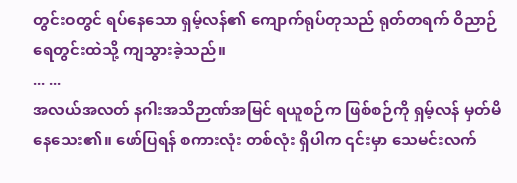တွင်းဝတွင် ရပ်နေသော ရှမ့်လန်၏ ကျောက်ရုပ်တုသည် ရုတ်တရက် ဝိညာဉ်ရေတွင်းထဲသို့ ကျသွားခဲ့သည်။
... ...
အလယ်အလတ် နဂါးအသိဉာဏ်အမြင် ရယူစဉ်က ဖြစ်စဉ်ကို ရှမ့်လန် မှတ်မိနေသေး၏။ ဖော်ပြရန် စကားလုံး တစ်လုံး ရှိပါက ၎င်းမှာ သေမင်းလက်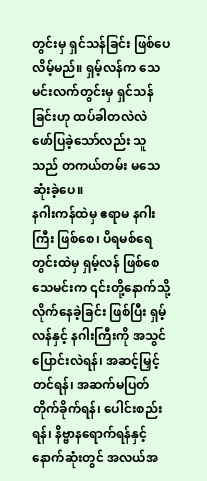တွင်းမှ ရှင်သန်ခြင်း ဖြစ်ပေလိမ့်မည်။ ရှမ့်လန်က သေမင်းလက်တွင်းမှ ရှင်သန်ခြင်းဟု ထပ်ခါတလဲလဲ ဖော်ပြခဲ့သော်လည်း သူသည် တကယ်တမ်း မသေဆုံးခဲ့ပေ။
နဂါးကန်ထဲမှ ဧရာမ နဂါးကြီး ဖြစ်စေ၊ ပိရမစ်ရေတွင်းထဲမှ ရှမ့်လန် ဖြစ်စေ သေမင်းက ၎င်းတို့နောက်သို့ လိုက်နေခဲ့ခြင်း ဖြစ်ပြီး ရှမ့်လန်နှင့် နဂါးကြီးကို အသွင်ပြောင်းလဲရန်၊ အဆင့်မြှင့်တင်ရန်၊ အဆက်မပြတ် တိုက်ခိုက်ရန်၊ ပေါင်းစည်းရန်၊ နိဗ္ဗာနရောက်ရန်နှင့် နောက်ဆုံးတွင် အလယ်အ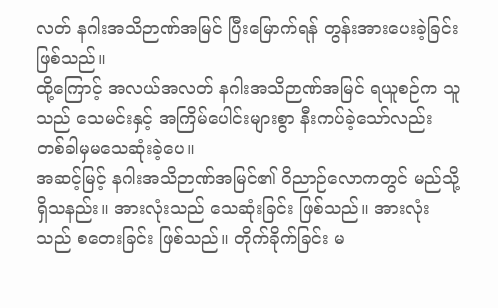လတ် နဂါးအသိဉာဏ်အမြင် ပြီးမြောက်ရန် တွန်းအားပေးခဲ့ခြင်း ဖြစ်သည်။
ထို့ကြောင့် အလယ်အလတ် နဂါးအသိဉာဏ်အမြင် ရယူစဉ်က သူသည် သေမင်းနှင့် အကြိမ်ပေါင်းများစွာ နီးကပ်ခဲ့သော်လည်း တစ်ခါမှမသေဆုံးခဲ့ပေ။
အဆင့်မြင့် နဂါးအသိဉာဏ်အမြင်၏ ဝိညာဉ်လောကတွင် မည်သို့ရှိသနည်း။ အားလုံးသည် သေဆုံးခြင်း ဖြစ်သည်။ အားလုံးသည် စတေးခြင်း ဖြစ်သည်။ တိုက်ခိုက်ခြင်း မ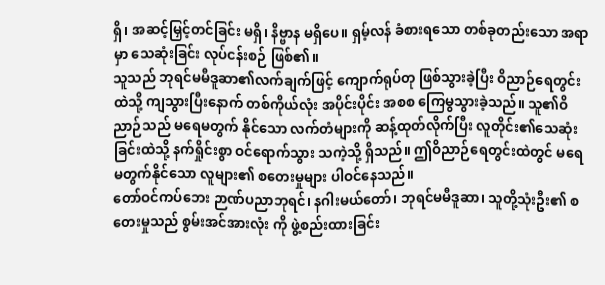ရှိ၊ အဆင့်မြှင့်တင်ခြင်း မရှိ၊ နိဗ္ဗာန မရှိပေ။ ရှမ့်လန် ခံစားရသော တစ်ခုတည်းသော အရာမှာ သေဆုံးခြင်း လုပ်ငန်းစဉ် ဖြစ်၏။
သူသည် ဘုရင်မမီဒူဆာ၏လက်ချက်ဖြင့် ကျောက်ရုပ်တု ဖြစ်သွားခဲ့ပြီး ဝိညာဉ်ရေတွင်းထဲသို့ ကျသွားပြီးနောက် တစ်ကိုယ်လုံး အပိုင်းပိုင်း အစစ ကြေမွသွားခဲ့သည်။ သူ၏ဝိညာဉ်သည် မရေမတွက် နိုင်သော လက်တံများကို ဆန့်ထုတ်လိုက်ပြီး လူတိုင်း၏သေဆုံးခြင်းထဲသို့ နက်ရှိုင်းစွာ ဝင်ရောက်သွား သကဲ့သို့ ရှိသည်။ ဤဝိညာဉ်ရေတွင်းထဲတွင် မရေမတွက်နိုင်သော လူများ၏ စတေးမှုများ ပါဝင်နေသည်။
တော်ဝင်ကပ်ဘေး ဉာဏ်ပညာဘုရင်၊ နဂါးမယ်တော်၊ ဘုရင်မမီဒူဆာ၊ သူတို့သုံးဦး၏ စတေးမှုသည် စွမ်းအင်အားလုံး ကို ဖွဲ့စည်းထားခြင်း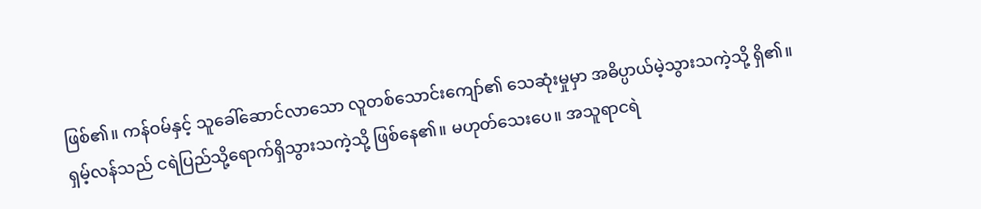ဖြစ်၏။ ကန်ဝမ်နှင့် သူခေါ်ဆောင်လာသော လူတစ်သောင်းကျော်၏ သေဆုံးမှုမှာ အဓိပ္ပာယ်မဲ့သွားသကဲ့သို့ ရှိ၏။
ရှမ့်လန်သည် ငရဲပြည်သို့ရောက်ရှိသွားသကဲ့သို့ ဖြစ်နေ၏။ မဟုတ်သေးပေ။ အသူရာငရဲ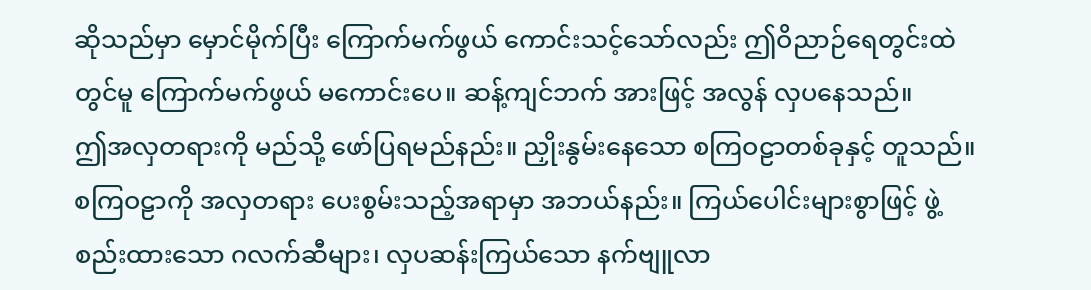ဆိုသည်မှာ မှောင်မိုက်ပြီး ကြောက်မက်ဖွယ် ကောင်းသင့်သော်လည်း ဤဝိညာဉ်ရေတွင်းထဲတွင်မူ ကြောက်မက်ဖွယ် မကောင်းပေ။ ဆန့်ကျင်ဘက် အားဖြင့် အလွန် လှပနေသည်။
ဤအလှတရားကို မည်သို့ ဖော်ပြရမည်နည်း။ ညှိုးနွမ်းနေသော စကြဝဠာတစ်ခုနှင့် တူသည်။ စကြဝဠာကို အလှတရား ပေးစွမ်းသည့်အရာမှာ အဘယ်နည်း။ ကြယ်ပေါင်းများစွာဖြင့် ဖွဲ့စည်းထားသော ဂလက်ဆီများ၊ လှပဆန်းကြယ်သော နက်ဗျူလာ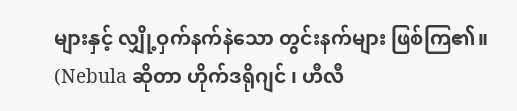များနှင့် လျှို့ဝှက်နက်နဲသော တွင်းနက်များ ဖြစ်ကြ၏။
(Nebula ဆိုတာ ဟိုက်ဒရိုဂျင် ၊ ဟီလီ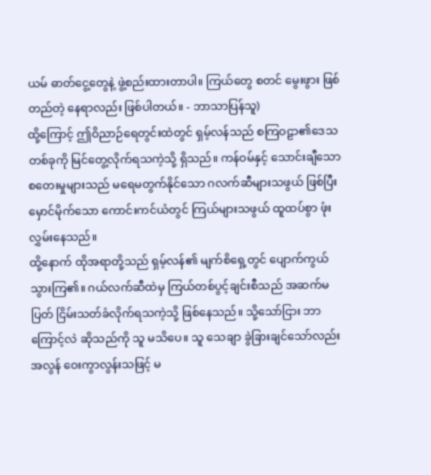ယမ် ဓာတ်ငွေ့တွေနဲ့ ဖွဲ့စည်းထားတာပါ။ ကြယ်တွေ စတင် မွေးဖွား ဖြစ်တည်တဲ့ နေရာလည်း ဖြစ်ပါတယ်။ - ဘာသာပြန်သူ)
ထို့ကြောင့် ဤဝိညာဉ်ရေတွင်းထဲတွင် ရှမ့်လန်သည် စကြဝဠာ၏ဒေသတစ်ခုကို မြင်တွေ့လိုက်ရသကဲ့သို့ ရှိသည်။ ကန်ဝမ်နှင့် သောင်းချီသော စတေးမှုများသည် မရေမတွက်နိုင်သော ဂလက်ဆီများသဖွယ် ဖြစ်ပြီး မှောင်မိုက်သော ကောင်းကင်ယံတွင် ကြယ်များသဖွယ် ထူထပ်စွာ ဖုံးလွှမ်းနေသည်။
ထို့နောက် ထိုအရာတို့သည် ရှမ့်လန်၏ မျက်စိရှေ့တွင် ပျောက်ကွယ်သွားကြ၏။ ဂယ်လက်ဆီထဲမှ ကြယ်တစ်ပွင့်ချင်းစီသည် အဆက်မပြတ် ငြိမ်းသတ်ခံလိုက်ရသကဲ့သို့ ဖြစ်နေသည်။ သို့သော်ငြား ဘာကြောင့်လဲ ဆိုသည်ကို သူ မသိပေ။ သူ သေချာ ခွဲခြားချင်သော်လည်း အလွန် ဝေးကွာလွန်းသဖြင့် မ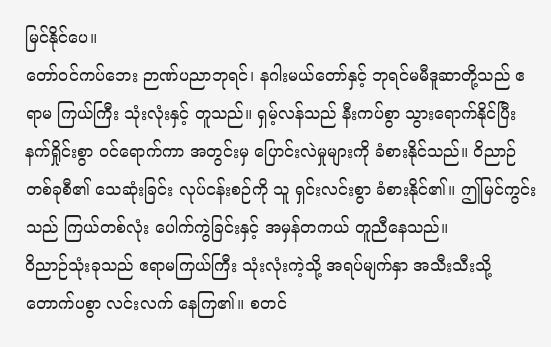မြင်နိုင်ပေ။
တော်ဝင်ကပ်ဘေး ဉာဏ်ပညာဘုရင်၊ နဂါးမယ်တော်နှင့် ဘုရင်မမီဒူဆာတို့သည် ဧရာမ ကြယ်ကြီး သုံးလုံးနှင့် တူသည်။ ရှမ့်လန်သည် နီးကပ်စွာ သွားရောက်နိုင်ပြီး နက်ရှိုင်းစွာ ဝင်ရောက်ကာ အတွင်းမှ ပြောင်းလဲမှုများကို ခံစားနိုင်သည်။ ဝိညာဉ်တစ်ခုစီ၏ သေဆုံးခြင်း လုပ်ငန်းစဉ်ကို သူ ရှင်းလင်းစွာ ခံစားနိုင်၏။ ဤမြင်ကွင်းသည် ကြယ်တစ်လုံး ပေါက်ကွဲခြင်းနှင့် အမှန်တကယ် တူညီနေသည်။
ဝိညာဉ်သုံးခုသည် ဧရာမကြယ်ကြီး သုံးလုံးကဲ့သို့ အရပ်မျက်နှာ အသီးသီးသို့ တောက်ပစွာ လင်းလက် နေကြ၏။ စတင်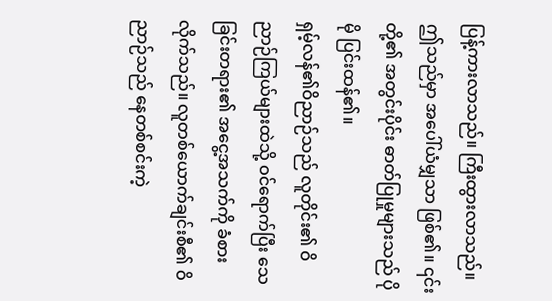ပြန့်ကားလာသည်။ ကြီးထွားလာသည်။ ဤသည်မှာ အပေါ်ယံမျှသာ ဖြစ်၏။ ၎င်းတို့၏ အတွင်းပိုင်း ဓာတ်ပြုမှုများသည် ပိုမို ပြင်းထန်၏။
ရှမ့်လန်၏ဝိညာဉ်သည် လူတိုင်း၏ ဝိညာဉ်ကြယ်များထဲသို့ ဝင်ရောက်ပြီး သေခြင်းတရား၏ အငွေ့အသက်ကို ခံစားလိုက်သည်။ လူတစ်ယောက်ချင်းစီ၏ ဝိညာဉ်သည် နေတစ်စင်းကဲ့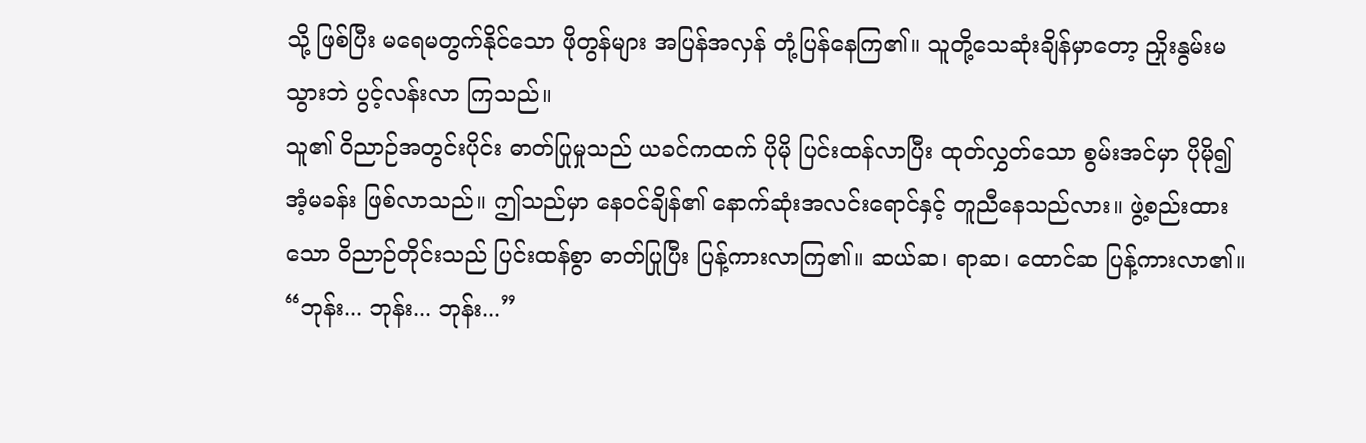သို့ ဖြစ်ပြီး မရေမတွက်နိုင်သော ဖိုတွန်များ အပြန်အလှန် တုံ့ပြန်နေကြ၏။ သူတို့သေဆုံးချိန်မှာတော့ ညှိုးနွမ်းမသွားဘဲ ပွင့်လန်းလာ ကြသည်။
သူ၏ ဝိညာဉ်အတွင်းပိုင်း ဓာတ်ပြုမှုသည် ယခင်ကထက် ပိုမို ပြင်းထန်လာပြီး ထုတ်လွှတ်သော စွမ်းအင်မှာ ပိုမို၍ အံ့မခန်း ဖြစ်လာသည်။ ဤသည်မှာ နေဝင်ချိန်၏ နောက်ဆုံးအလင်းရောင်နှင့် တူညီနေသည်လား။ ဖွဲ့စည်းထားသော ဝိညာဉ်တိုင်းသည် ပြင်းထန်စွာ ဓာတ်ပြုပြီး ပြန့်ကားလာကြ၏။ ဆယ်ဆ၊ ရာဆ၊ ထောင်ဆ ပြန့်ကားလာ၏။
“ဘုန်း... ဘုန်း... ဘုန်း...”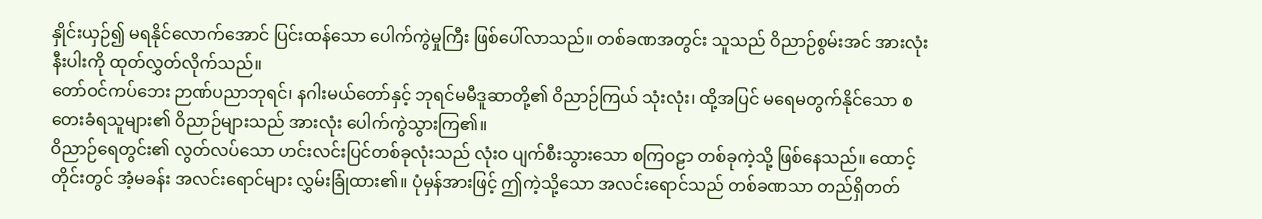နှိုင်းယှဉ်၍ မရနိုင်လောက်အောင် ပြင်းထန်သော ပေါက်ကွဲမှုကြီး ဖြစ်ပေါ်လာသည်။ တစ်ခဏအတွင်း သူသည် ဝိညာဉ်စွမ်းအင် အားလုံးနီးပါးကို ထုတ်လွှတ်လိုက်သည်။
တော်ဝင်ကပ်ဘေး ဉာဏ်ပညာဘုရင်၊ နဂါးမယ်တော်နှင့် ဘုရင်မမီဒူဆာတို့၏ ဝိညာဉ်ကြယ် သုံးလုံး၊ ထို့အပြင် မရေမတွက်နိုင်သော စတေးခံရသူများ၏ ဝိညာဉ်များသည် အားလုံး ပေါက်ကွဲသွားကြ၏။
ဝိညာဉ်ရေတွင်း၏ လွတ်လပ်သော ဟင်းလင်းပြင်တစ်ခုလုံးသည် လုံးဝ ပျက်စီးသွားသော စကြဝဠာ တစ်ခုကဲ့သို့ ဖြစ်နေသည်။ ထောင့်တိုင်းတွင် အံ့မခန်း အလင်းရောင်များ လွှမ်းခြုံထား၏။ ပုံမှန်အားဖြင့် ဤကဲ့သို့သော အလင်းရောင်သည် တစ်ခဏသာ တည်ရှိတတ်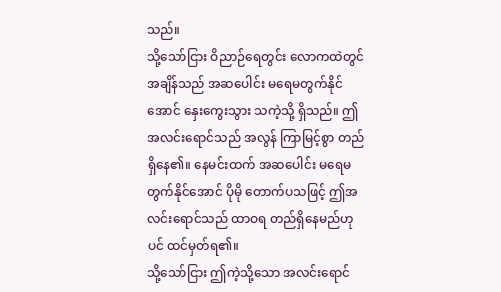သည်။
သို့သော်ငြား ဝိညာဉ်ရေတွင်း လောကထဲတွင် အချိန်သည် အဆပေါင်း မရေမတွက်နိုင်အောင် နှေးကွေးသွား သကဲ့သို့ ရှိသည်။ ဤအလင်းရောင်သည် အလွန် ကြာမြင့်စွာ တည်ရှိနေ၏။ နေမင်းထက် အဆပေါင်း မရေမတွက်နိုင်အောင် ပိုမို တောက်ပသဖြင့် ဤအလင်းရောင်သည် ထာဝရ တည်ရှိနေမည်ဟုပင် ထင်မှတ်ရ၏။
သို့သော်ငြား ဤကဲ့သို့သော အလင်းရောင်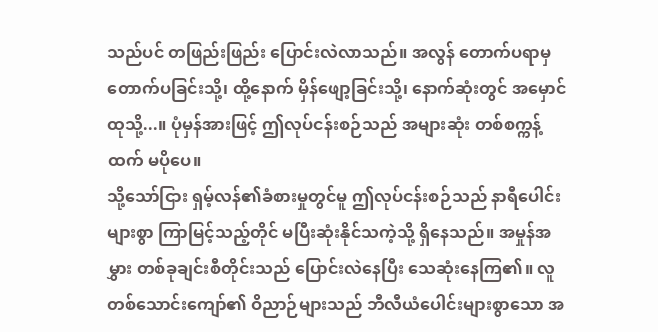သည်ပင် တဖြည်းဖြည်း ပြောင်းလဲလာသည်။ အလွန် တောက်ပရာမှ တောက်ပခြင်းသို့၊ ထို့နောက် မှိန်ဖျော့ခြင်းသို့၊ နောက်ဆုံးတွင် အမှောင်ထုသို့...။ ပုံမှန်အားဖြင့် ဤလုပ်ငန်းစဉ်သည် အများဆုံး တစ်စက္ကန့်ထက် မပိုပေ။
သို့သော်ငြား ရှမ့်လန်၏ခံစားမှုတွင်မူ ဤလုပ်ငန်းစဉ်သည် နာရီပေါင်းများစွာ ကြာမြင့်သည့်တိုင် မပြီးဆုံးနိုင်သကဲ့သို့ ရှိနေသည်။ အမှုန်အမွှား တစ်ခုချင်းစီတိုင်းသည် ပြောင်းလဲနေပြီး သေဆုံးနေကြ၏။ လူတစ်သောင်းကျော်၏ ဝိညာဉ်များသည် ဘီလီယံပေါင်းများစွာသော အ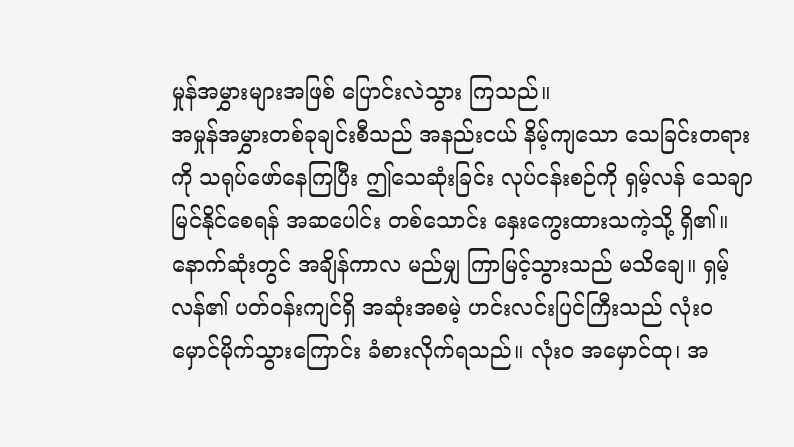မှုန်အမွှားများအဖြစ် ပြောင်းလဲသွား ကြသည်။
အမှုန်အမွှားတစ်ခုချင်းစီသည် အနည်းငယ် နိမ့်ကျသော သေခြင်းတရားကို သရုပ်ဖော်နေကြပြီး ဤသေဆုံးခြင်း လုပ်ငန်းစဉ်ကို ရှမ့်လန် သေချာမြင်နိုင်စေရန် အဆပေါင်း တစ်သောင်း နှေးကွေးထားသကဲ့သို့ ရှိ၏။
နောက်ဆုံးတွင် အချိန်ကာလ မည်မျှ ကြာမြင့်သွားသည် မသိချေ။ ရှမ့်လန်၏ ပတ်ဝန်းကျင်ရှိ အဆုံးအစမဲ့ ဟင်းလင်းပြင်ကြီးသည် လုံးဝ မှောင်မိုက်သွားကြောင်း ခံစားလိုက်ရသည်။ လုံးဝ အမှောင်ထု၊ အ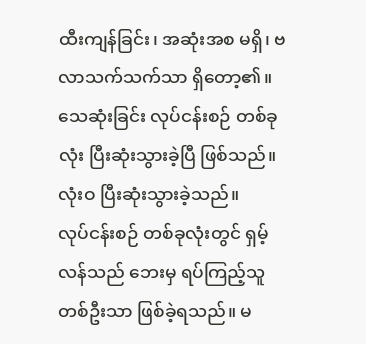ထီးကျန်ခြင်း၊ အဆုံးအစ မရှိ၊ ဗလာသက်သက်သာ ရှိတော့၏။ သေဆုံးခြင်း လုပ်ငန်းစဉ် တစ်ခုလုံး ပြီးဆုံးသွားခဲ့ပြီ ဖြစ်သည်။ လုံးဝ ပြီးဆုံးသွားခဲ့သည်။
လုပ်ငန်းစဉ် တစ်ခုလုံးတွင် ရှမ့်လန်သည် ဘေးမှ ရပ်ကြည့်သူ တစ်ဦးသာ ဖြစ်ခဲ့ရသည်။ မ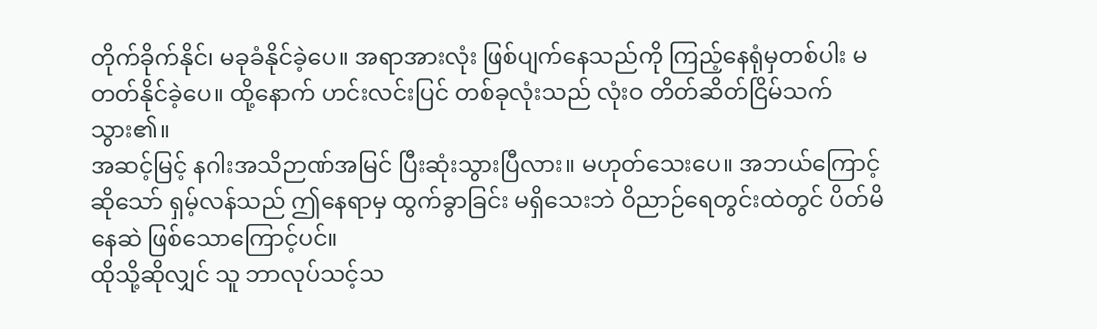တိုက်ခိုက်နိုင်၊ မခုခံနိုင်ခဲ့ပေ။ အရာအားလုံး ဖြစ်ပျက်နေသည်ကို ကြည့်နေရုံမှတစ်ပါး မတတ်နိုင်ခဲ့ပေ။ ထို့နောက် ဟင်းလင်းပြင် တစ်ခုလုံးသည် လုံးဝ တိတ်ဆိတ်ငြိမ်သက်သွား၏။
အဆင့်မြင့် နဂါးအသိဉာဏ်အမြင် ပြီးဆုံးသွားပြီလား။ မဟုတ်သေးပေ။ အဘယ်ကြောင့်ဆိုသော် ရှမ့်လန်သည် ဤနေရာမှ ထွက်ခွာခြင်း မရှိသေးဘဲ ဝိညာဉ်ရေတွင်းထဲတွင် ပိတ်မိနေဆဲ ဖြစ်သောကြောင့်ပင်။
ထိုသို့ဆိုလျှင် သူ ဘာလုပ်သင့်သ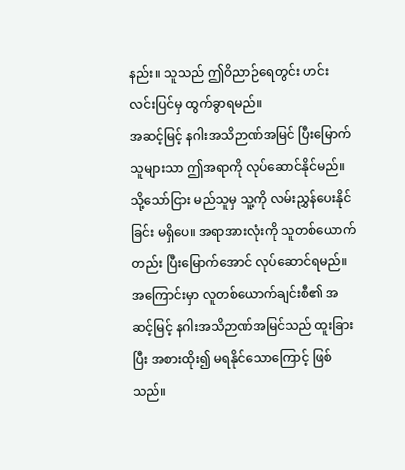နည်း။ သူသည် ဤဝိညာဉ်ရေတွင်း ဟင်းလင်းပြင်မှ ထွက်ခွာရမည်။
အဆင့်မြင့် နဂါးအသိဉာဏ်အမြင် ပြီးမြောက်သူများသာ ဤအရာကို လုပ်ဆောင်နိုင်မည်။ သို့သော်ငြား မည်သူမှ သူ့ကို လမ်းညွှန်ပေးနိုင်ခြင်း မရှိပေ။ အရာအားလုံးကို သူတစ်ယောက်တည်း ပြီးမြောက်အောင် လုပ်ဆောင်ရမည်။ အကြောင်းမှာ လူတစ်ယောက်ချင်းစီ၏ အဆင့်မြင့် နဂါးအသိဉာဏ်အမြင်သည် ထူးခြားပြီး အစားထိုး၍ မရနိုင်သောကြောင့် ဖြစ်သည်။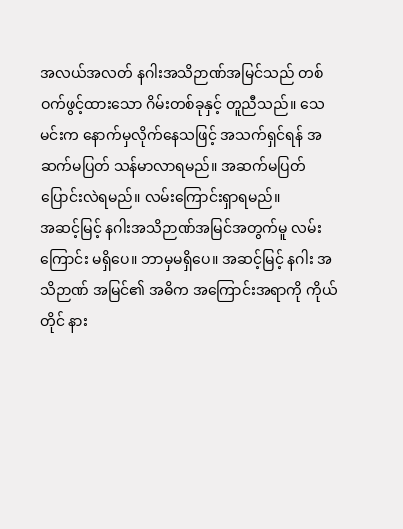အလယ်အလတ် နဂါးအသိဉာဏ်အမြင်သည် တစ်ဝက်ဖွင့်ထားသော ဂိမ်းတစ်ခုနှင့် တူညီသည်။ သေမင်းက နောက်မှလိုက်နေသဖြင့် အသက်ရှင်ရန် အဆက်မပြတ် သန်မာလာရမည်။ အဆက်မပြတ် ပြောင်းလဲရမည်။ လမ်းကြောင်းရှာရမည်။
အဆင့်မြင့် နဂါးအသိဉာဏ်အမြင်အတွက်မူ လမ်းကြောင်း မရှိပေ။ ဘာမှမရှိပေ။ အဆင့်မြင့် နဂါး အသိဉာဏ် အမြင်၏ အဓိက အကြောင်းအရာကို ကိုယ်တိုင် နား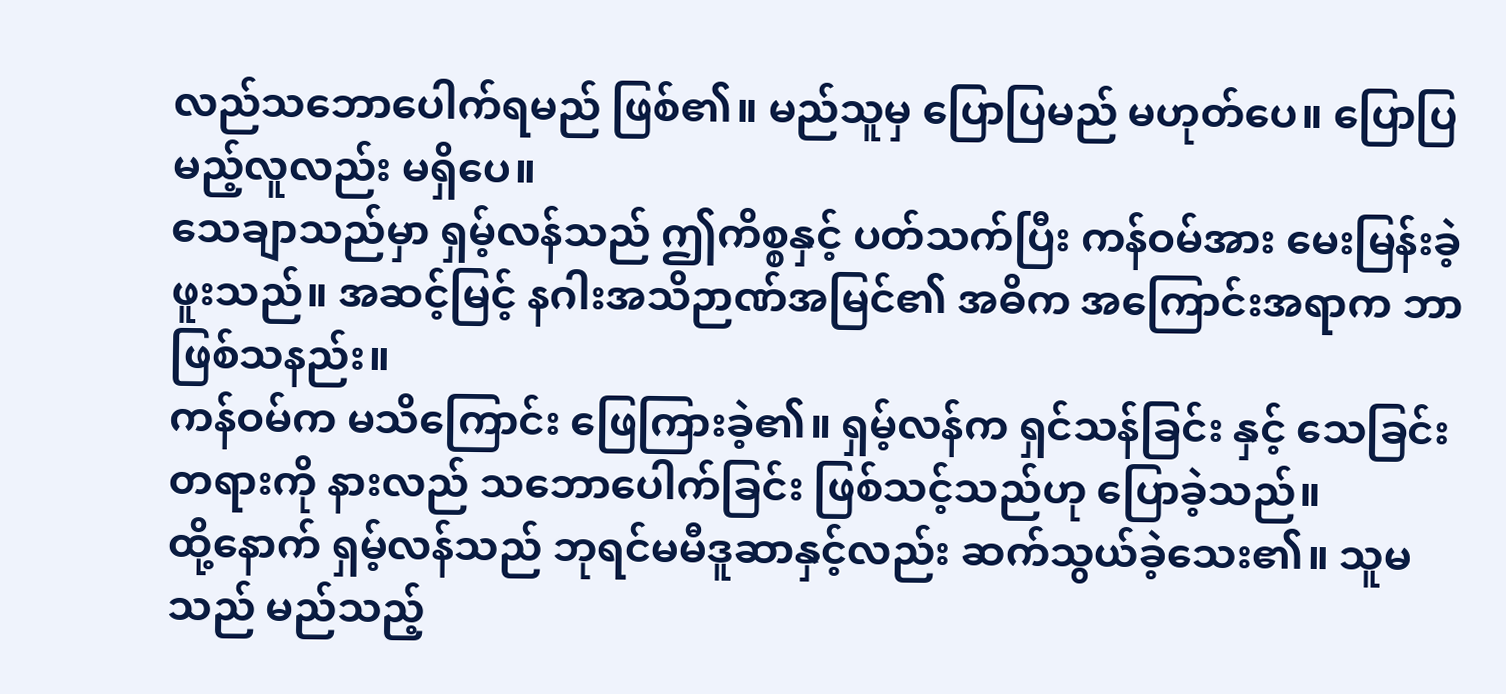လည်သဘောပေါက်ရမည် ဖြစ်၏။ မည်သူမှ ပြောပြမည် မဟုတ်ပေ။ ပြောပြမည့်လူလည်း မရှိပေ။
သေချာသည်မှာ ရှမ့်လန်သည် ဤကိစ္စနှင့် ပတ်သက်ပြီး ကန်ဝမ်အား မေးမြန်းခဲ့ဖူးသည်။ အဆင့်မြင့် နဂါးအသိဉာဏ်အမြင်၏ အဓိက အကြောင်းအရာက ဘာဖြစ်သနည်း။
ကန်ဝမ်က မသိကြောင်း ဖြေကြားခဲ့၏။ ရှမ့်လန်က ရှင်သန်ခြင်း နှင့် သေခြင်းတရားကို နားလည် သဘောပေါက်ခြင်း ဖြစ်သင့်သည်ဟု ပြောခဲ့သည်။
ထို့နောက် ရှမ့်လန်သည် ဘုရင်မမီဒူဆာနှင့်လည်း ဆက်သွယ်ခဲ့သေး၏။ သူမသည် မည်သည့်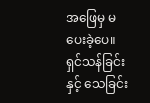အဖြေမှ မပေးခဲ့ပေ။ ရှင်သန်ခြင်း နှင့် သေခြင်း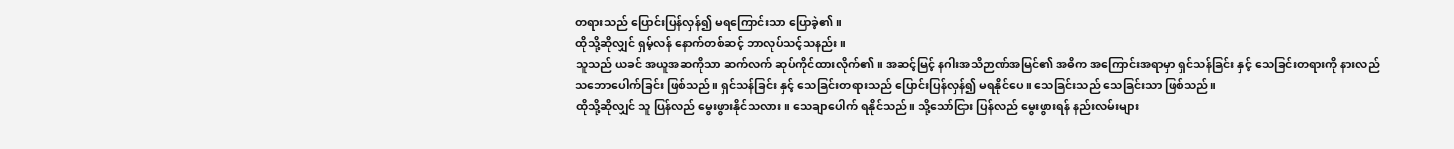တရားသည် ပြောင်းပြန်လှန်၍ မရကြောင်းသာ ပြောခဲ့၏။
ထိုသို့ဆိုလျှင် ရှမ့်လန် နောက်တစ်ဆင့် ဘာလုပ်သင့်သနည်း။
သူသည် ယခင် အယူအဆကိုသာ ဆက်လက် ဆုပ်ကိုင်ထားလိုက်၏။ အဆင့်မြင့် နဂါးအသိဉာဏ်အမြင်၏ အဓိက အကြောင်းအရာမှာ ရှင်သန်ခြင်း နှင့် သေခြင်းတရားကို နားလည်သဘောပေါက်ခြင်း ဖြစ်သည်။ ရှင်သန်ခြင်း နှင့် သေခြင်းတရားသည် ပြောင်းပြန်လှန်၍ မရနိုင်ပေ။ သေခြင်းသည် သေခြင်းသာ ဖြစ်သည်။
ထိုသို့ဆိုလျှင် သူ ပြန်လည် မွေးဖွားနိုင်သလား။ သေချာပေါက် ရနိုင်သည်။ သို့သော်ငြား ပြန်လည် မွေးဖွားရန် နည်းလမ်းများ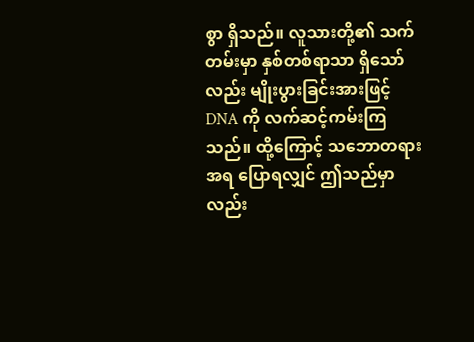စွာ ရှိသည်။ လူသားတို့၏ သက်တမ်းမှာ နှစ်တစ်ရာသာ ရှိသော်လည်း မျိုးပွားခြင်းအားဖြင့် DNA ကို လက်ဆင့်ကမ်းကြသည်။ ထို့ကြောင့် သဘောတရားအရ ပြောရလျှင် ဤသည်မှာလည်း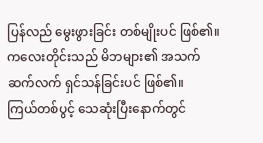ပြန်လည် မွေးဖွားခြင်း တစ်မျိုးပင် ဖြစ်၏။ ကလေးတိုင်းသည် မိဘများ၏ အသက်ဆက်လက် ရှင်သန်ခြင်းပင် ဖြစ်၏။
ကြယ်တစ်ပွင့် သေဆုံးပြီးနောက်တွင်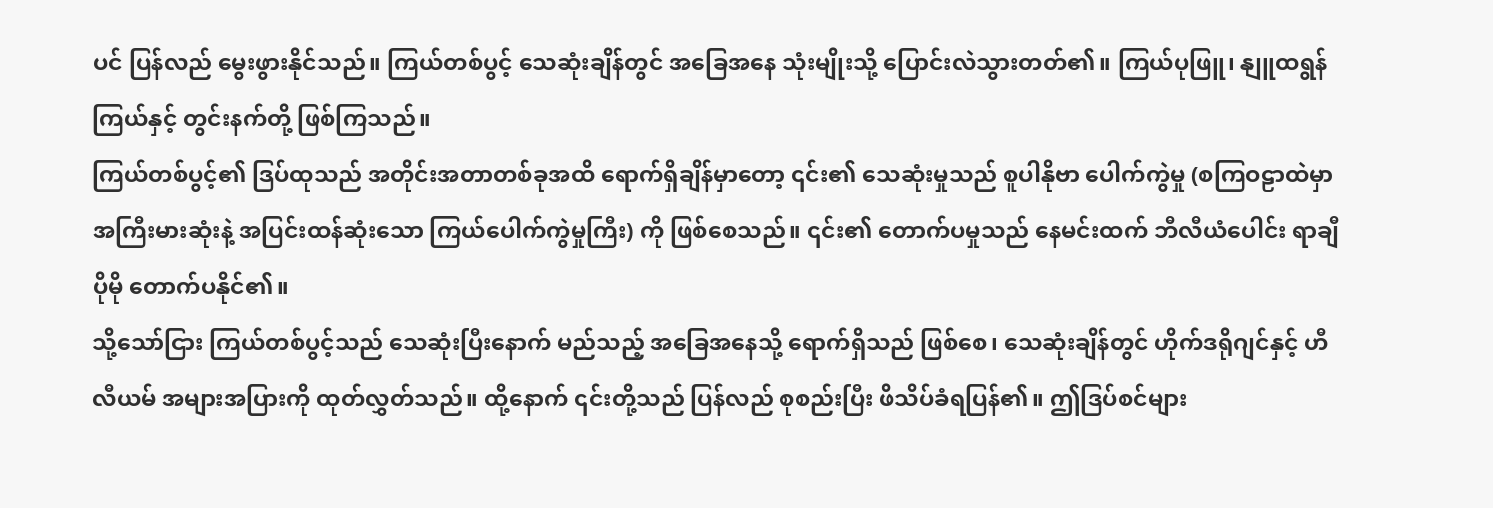ပင် ပြန်လည် မွေးဖွားနိုင်သည်။ ကြယ်တစ်ပွင့် သေဆုံးချိန်တွင် အခြေအနေ သုံးမျိုးသို့ ပြောင်းလဲသွားတတ်၏။ ကြယ်ပုဖြူ၊ နျူထရွန်ကြယ်နှင့် တွင်းနက်တို့ ဖြစ်ကြသည်။
ကြယ်တစ်ပွင့်၏ ဒြပ်ထုသည် အတိုင်းအတာတစ်ခုအထိ ရောက်ရှိချိန်မှာတော့ ၎င်း၏ သေဆုံးမှုသည် စူပါနိုဗာ ပေါက်ကွဲမှု (စကြဝဠာထဲမှာ အကြီးမားဆုံးနဲ့ အပြင်းထန်ဆုံးသော ကြယ်ပေါက်ကွဲမှုကြီး) ကို ဖြစ်စေသည်။ ၎င်း၏ တောက်ပမှုသည် နေမင်းထက် ဘီလီယံပေါင်း ရာချီ ပိုမို တောက်ပနိုင်၏။
သို့သော်ငြား ကြယ်တစ်ပွင့်သည် သေဆုံးပြီးနောက် မည်သည့် အခြေအနေသို့ ရောက်ရှိသည် ဖြစ်စေ၊ သေဆုံးချိန်တွင် ဟိုက်ဒရိုဂျင်နှင့် ဟီလီယမ် အများအပြားကို ထုတ်လွှတ်သည်။ ထို့နောက် ၎င်းတို့သည် ပြန်လည် စုစည်းပြီး ဖိသိပ်ခံရပြန်၏။ ဤဒြပ်စင်များ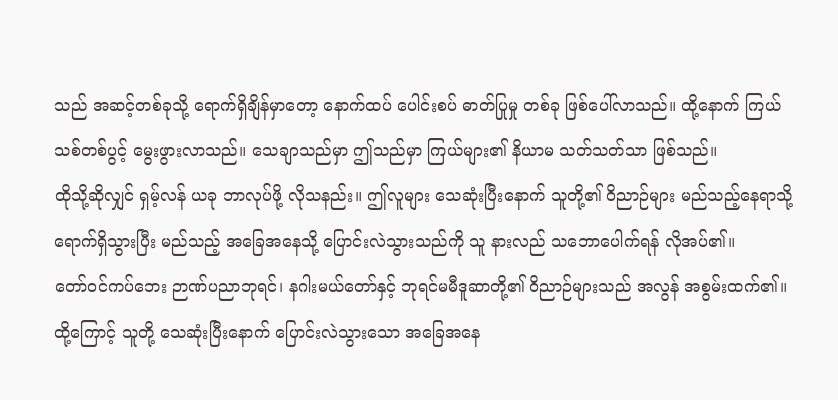သည် အဆင့်တစ်ခုသို့ ရောက်ရှိချိန်မှာတော့ နောက်ထပ် ပေါင်းစပ် ဓာတ်ပြုမှု တစ်ခု ဖြစ်ပေါ်လာသည်။ ထို့နောက် ကြယ်သစ်တစ်ပွင့် မွေးဖွားလာသည်။ သေချာသည်မှာ ဤသည်မှာ ကြယ်များ၏ နိယာမ သတ်သတ်သာ ဖြစ်သည်။
ထိုသို့ဆိုလျှင် ရှမ့်လန် ယခု ဘာလုပ်ဖို့ လိုသနည်း။ ဤလူများ သေဆုံးပြီးနောက် သူတို့၏ ဝိညာဉ်များ မည်သည့်နေရာသို့ ရောက်ရှိသွားပြီး မည်သည့် အခြေအနေသို့ ပြောင်းလဲသွားသည်ကို သူ နားလည် သဘောပေါက်ရန် လိုအပ်၏။
တော်ဝင်ကပ်ဘေး ဉာဏ်ပညာဘုရင်၊ နဂါးမယ်တော်နှင့် ဘုရင်မမီဒူဆာတို့၏ ဝိညာဉ်များသည် အလွန် အစွမ်းထက်၏။ ထို့ကြောင့် သူတို့ သေဆုံးပြီးနောက် ပြောင်းလဲသွားသော အခြေအနေ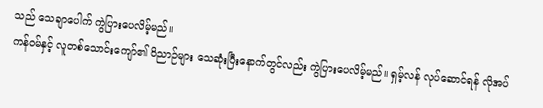သည် သေချာပေါက် ကွဲပြားပေလိမ့်မည်။
ကန်ဝမ်နှင့် လူတစ်သောင်းကျော်၏ ဝိညာဉ်များ သေဆုံးပြီးနောက်တွင်လည်း ကွဲပြားပေလိမ့်မည်။ ရှမ့်လန် လုပ်ဆောင်ရန် လိုအပ်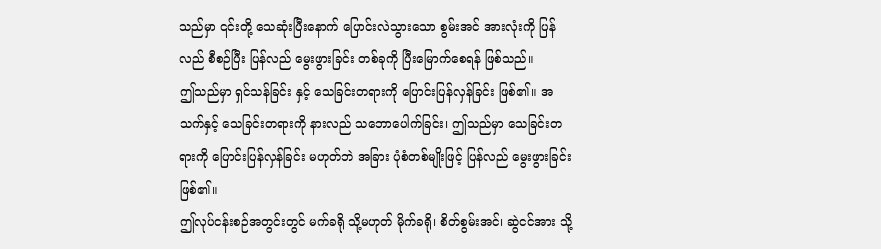သည်မှာ ၎င်းတို့ သေဆုံးပြီးနောက် ပြောင်းလဲသွားသော စွမ်းအင် အားလုံးကို ပြန်လည် စီစဉ်ပြီး ပြန်လည် မွေးဖွားခြင်း တစ်ခုကို ပြီးမြောက်စေရန် ဖြစ်သည်။
ဤသည်မှာ ရှင်သန်ခြင်း နှင့် သေခြင်းတရားကို ပြောင်းပြန်လှန်ခြင်း ဖြစ်၏။ အသက်နှင့် သေခြင်းတရားကို နားလည် သဘောပေါက်ခြင်း၊ ဤသည်မှာ သေခြင်းတရားကို ပြောင်းပြန်လှန်ခြင်း မဟုတ်ဘဲ အခြား ပုံစံတစ်မျိုးဖြင့် ပြန်လည် မွေးဖွားခြင်း ဖြစ်၏။
ဤလုပ်ငန်းစဉ်အတွင်းတွင် မက်ခရို သို့မဟုတ် မိုက်ခရို၊ စိတ်စွမ်းအင်၊ ဆွဲငင်အား သို့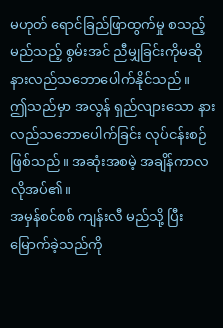မဟုတ် ရောင်ခြည်ဖြာထွက်မှု စသည့် မည်သည့် စွမ်းအင် ညီမျှခြင်းကိုမဆို နားလည်သဘောပေါက်နိုင်သည်။
ဤသည်မှာ အလွန် ရှည်လျားသော နားလည်သဘောပေါက်ခြင်း လုပ်ငန်းစဉ် ဖြစ်သည်။ အဆုံးအစမဲ့ အချိန်ကာလ လိုအပ်၏။
အမှန်စင်စစ် ကျန်းလီ မည်သို့ ပြီးမြောက်ခဲ့သည်ကို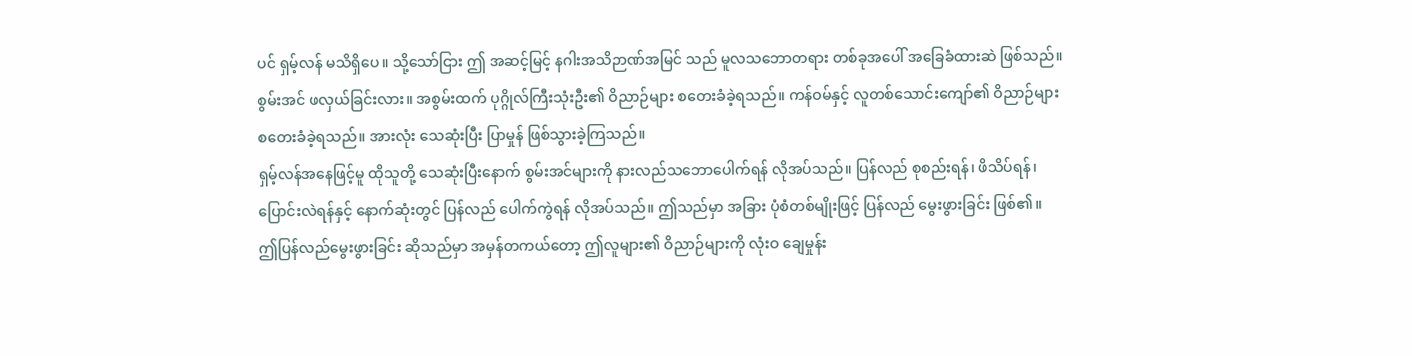ပင် ရှမ့်လန် မသိရှိပေ။ သို့သော်ငြား ဤ အဆင့်မြင့် နဂါးအသိဉာဏ်အမြင် သည် မူလသဘောတရား တစ်ခုအပေါ် အခြေခံထားဆဲ ဖြစ်သည်။ စွမ်းအင် ဖလှယ်ခြင်းလား။ အစွမ်းထက် ပုဂ္ဂိုလ်ကြီးသုံးဦး၏ ဝိညာဉ်များ စတေးခံခဲ့ရသည်။ ကန်ဝမ်နှင့် လူတစ်သောင်းကျော်၏ ဝိညာဉ်များ စတေးခံခဲ့ရသည်။ အားလုံး သေဆုံးပြီး ပြာမှုန် ဖြစ်သွားခဲ့ကြသည်။
ရှမ့်လန်အနေဖြင့်မူ ထိုသူတို့ သေဆုံးပြီးနောက် စွမ်းအင်များကို နားလည်သဘောပေါက်ရန် လိုအပ်သည်။ ပြန်လည် စုစည်းရန်၊ ဖိသိပ်ရန်၊ ပြောင်းလဲရန်နှင့် နောက်ဆုံးတွင် ပြန်လည် ပေါက်ကွဲရန် လိုအပ်သည်။ ဤသည်မှာ အခြား ပုံစံတစ်မျိုးဖြင့် ပြန်လည် မွေးဖွားခြင်း ဖြစ်၏။
ဤပြန်လည်မွေးဖွားခြင်း ဆိုသည်မှာ အမှန်တကယ်တော့ ဤလူများ၏ ဝိညာဉ်များကို လုံးဝ ချေမှုန်း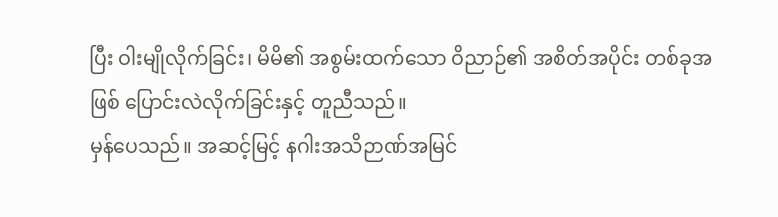ပြီး ဝါးမျိုလိုက်ခြင်း၊ မိမိ၏ အစွမ်းထက်သော ဝိညာဉ်၏ အစိတ်အပိုင်း တစ်ခုအဖြစ် ပြောင်းလဲလိုက်ခြင်းနှင့် တူညီသည်။
မှန်ပေသည်။ အဆင့်မြင့် နဂါးအသိဉာဏ်အမြင်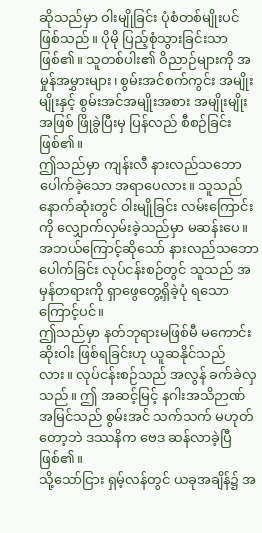ဆိုသည်မှာ ဝါးမျိုခြင်း ပုံစံတစ်မျိုးပင် ဖြစ်သည်။ ပိုမို ပြည့်စုံသွားခြင်းသာ ဖြစ်၏။ သူတစ်ပါး၏ ဝိညာဉ်များကို အမှုန်အမွှားများ၊ စွမ်းအင်စက်ကွင်း အမျိုးမျိုးနှင့် စွမ်းအင်အမျိုးအစား အမျိုးမျိုးအဖြစ် ဖြိုခွဲပြီးမှ ပြန်လည် စီစဉ်ခြင်း ဖြစ်၏။
ဤသည်မှာ ကျန်းလီ နားလည်သဘောပေါက်ခဲ့သော အရာပေလား။ သူသည် နောက်ဆုံးတွင် ဝါးမျိုခြင်း လမ်းကြောင်းကို လျှောက်လှမ်းခဲ့သည်မှာ မဆန်းပေ။ အဘယ်ကြောင့်ဆိုသော် နားလည်သဘောပေါက်ခြင်း လုပ်ငန်းစဉ်တွင် သူသည် အမှန်တရားကို ရှာဖွေတွေ့ရှိခဲ့ပုံ ရသောကြောင့်ပင်။
ဤသည်မှာ နတ်ဘုရားမဖြစ်မီ မကောင်းဆိုးဝါး ဖြစ်ရခြင်းဟု ယူဆနိုင်သည်လား။ လုပ်ငန်းစဉ်သည် အလွန် ခက်ခဲလှသည်။ ဤ အဆင့်မြင့် နဂါးအသိဉာဏ် အမြင်သည် စွမ်းအင် သက်သက် မဟုတ်တော့ဘဲ ဒဿနိက ဗေဒ ဆန်လာခဲ့ပြီ ဖြစ်၏။
သို့သော်ငြား ရှမ့်လန်တွင် ယခုအချိန်၌ အ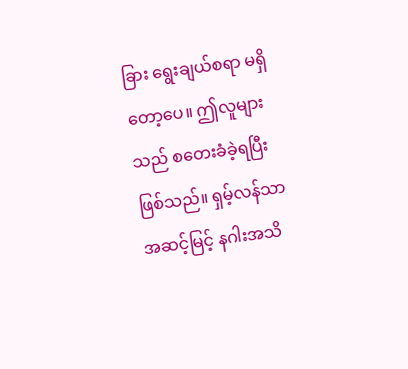ခြား ရွေးချယ်စရာ မရှိတော့ပေ။ ဤလူများသည် စတေးခံခဲ့ရပြီး ဖြစ်သည်။ ရှမ့်လန်သာ အဆင့်မြင့် နဂါးအသိ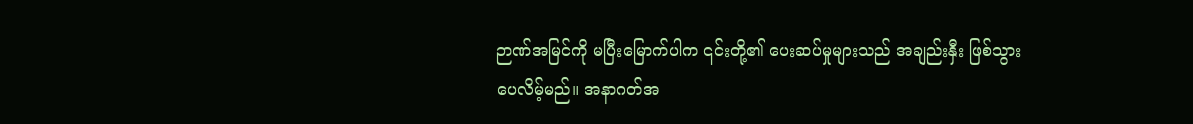ဉာဏ်အမြင်ကို မပြီးမြောက်ပါက ၎င်းတို့၏ ပေးဆပ်မှုများသည် အချည်းနှီး ဖြစ်သွားပေလိမ့်မည်။ အနာဂတ်အ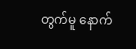တွက်မူ နောက်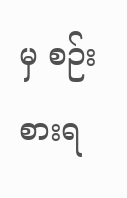မှ စဉ်းစားရ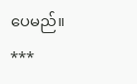ပေမည်။
***